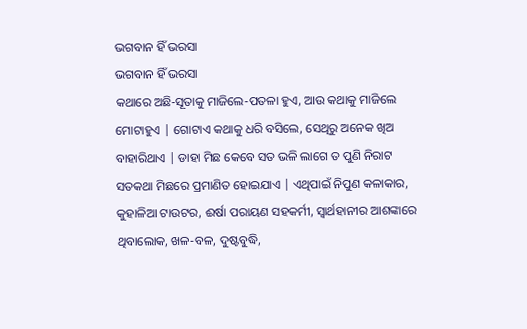ଭଗବାନ ହିଁ ଭରସା
ଭଗବାନ ହିଁ ଭରସା
କଥାରେ ଅଛି-ସୂତାକୁ ମାଜିଲେ-ପତଳା ହୁଏ, ଆଉ କଥାକୁ ମାଜିଲେ ମୋଟାହୁଏ | ଗୋଟାଏ କଥାକୁ ଧରି ବସିଲେ, ସେଥିରୁ ଅନେକ ଖିଅ ବାହାରିଥାଏ | ଡାହା ମିଛ କେବେ ସତ ଭଳି ଲାଗେ ତ ପୁଣି ନିରାଟ ସତକଥା ମିଛରେ ପ୍ରମାଣିତ ହୋଇଯାଏ | ଏଥିପାଇଁ ନିପୁଣ କଳାକାର, କୁହାଳିଆ ଟାଉଟର, ଈର୍ଷା ପରାୟଣ ସହକର୍ମୀ, ସ୍ୱାର୍ଥହାନୀର ଆଶଙ୍କାରେ ଥିବାଲୋକ, ଖଳ-ବଳ, ଦୁଷ୍ଟବୁଦ୍ଧି,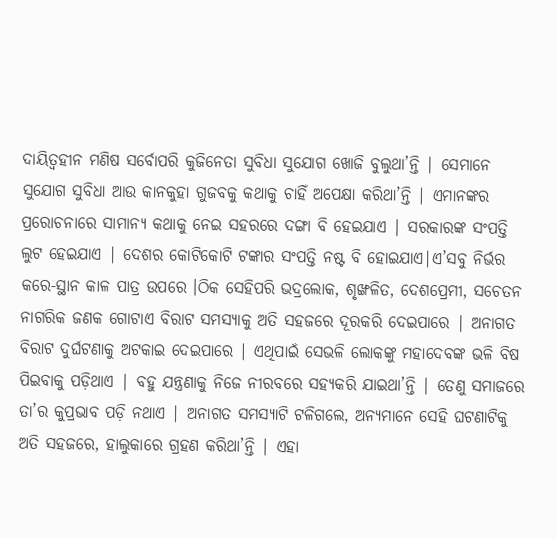ଦାୟିତ୍ୱହୀନ ମଣିଷ ସର୍ବୋପରି କୁଜିନେତା ସୁବିଧା ସୁଯୋଗ ଖୋଜି ବୁଲୁଥା’ନ୍ତି | ସେମାନେ ସୁଯୋଗ ସୁବିଧା ଆଉ କାନକୁହା ଗୁଜବକୁ କଥାକୁ ଚାହିଁ ଅପେକ୍ଷା କରିଥା’ନ୍ତି | ଏମାନଙ୍କର ପ୍ରରୋଚନାରେ ସାମାନ୍ୟ କଥାକୁ ନେଇ ସହରରେ ଦଙ୍ଗା ବି ହେଇଯାଏ | ସରକାରଙ୍କ ସଂପତ୍ତି ଲୁଟ ହେଇଯାଏ | ଦେଶର କୋଟିକୋଟି ଟଙ୍କାର ସଂପତ୍ତି ନଷ୍ଟ ବି ହୋଇଯାଏ|ଏ’ସବୁ ନିର୍ଭର କରେ-ସ୍ଥାନ କାଳ ପାତ୍ର ଉପରେ ।ଠିକ ସେହିପରି ଭଦ୍ରଲୋକ, ଶୃଙ୍ଖଳିତ, ଦେଶପ୍ରେମୀ, ସଚେତନ ନାଗରିକ ଜଣକ ଗୋଟାଏ ବିରାଟ ସମସ୍ୟାକୁ ଅତି ସହଜରେ ଦୂରକରି ଦେଇପାରେ | ଅନାଗତ ବିରାଟ ଦୁର୍ଘଟଣାକୁ ଅଟକାଇ ଦେଇପାରେ | ଏଥିପାଇଁ ସେଭଳି ଲୋକଙ୍କୁ ମହାଦେବଙ୍କ ଭଳି ବିଷ ପିଇବାକୁ ପଡ଼ିଥାଏ | ବହୁ ଯନ୍ତ୍ରଣାକୁ ନିଜେ ନୀରବରେ ସହ୍ୟକରି ଯାଇଥା’ନ୍ତି | ତେଣୁ ସମାଜରେ ତା’ର କୁପ୍ରଭାବ ପଡ଼ି ନଥାଏ | ଅନାଗତ ସମସ୍ୟାଟି ଟଳିଗଲେ, ଅନ୍ୟମାନେ ସେହି ଘଟଣାଟିକୁ ଅତି ସହଜରେ, ହାଲୁକାରେ ଗ୍ରହଣ କରିଥା’ନ୍ତି | ଏହା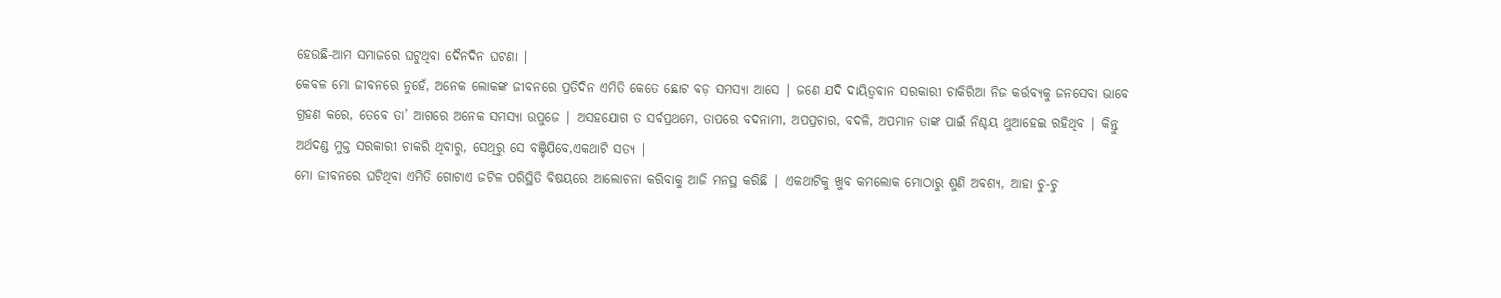ହେଉଛି-ଆମ ସମାଜରେ ଘଟୁଥିବା ଦୈନଦିନ ଘଟଣା |
କେବଳ ମୋ ଜୀବନରେ ନୁହେଁ, ଅନେକ ଲୋକଙ୍କ ଜୀବନରେ ପ୍ରତିଦିନ ଏମିତି କେତେ ଛୋଟ ବଡ଼ ସମସ୍ୟା ଆସେ | ଜଣେ ଯଦି ଦାୟିତ୍ୱବାନ ସରକାରୀ ଚାକିରିଆ ନିଜ କର୍ତ୍ତବ୍ୟକୁ ଜନସେବା ଭାବେ ଗ୍ରହଣ କରେ, ତେବେ ତା’ ଆଗରେ ଅନେକ ସମସ୍ୟା ଉପୁଜେ | ଅସହଯୋଗ ତ ସର୍ବପ୍ରଥମେ, ତାପରେ ବଦନାମୀ, ଅପପ୍ରଚାର, ବଦଳି, ଅପମାନ ତାଙ୍କ ପାଇଁ ନିଶ୍ଚୟ ଥୁଆହେଇ ରହିଥିବ | କିନ୍ତୁ ଅର୍ଥଦଣ୍ଡ ମୁକ୍ତ ସରକାରୀ ଚାକରି ଥିବାରୁ, ସେଥିରୁ ସେ ବଞ୍ଚିଯିବେ,ଏକଥାଟି ସତ୍ୟ |
ମୋ ଜୀବନରେ ଘଟିଥିବା ଏମିତି ଗୋଟାଏ ଜଟିଳ ପରିସ୍ଥିତି ବିଷୟରେ ଆଲୋଚନା କରିବାକୁ ଆଜି ମନସ୍ଥ କରିଛି | ଏକଥାଟିକୁ ଖୁବ କମଲୋକ ମୋଠାରୁ ଶୁଣି ଅବଶ୍ୟ, ଆହା ଚୁ-ଚୁ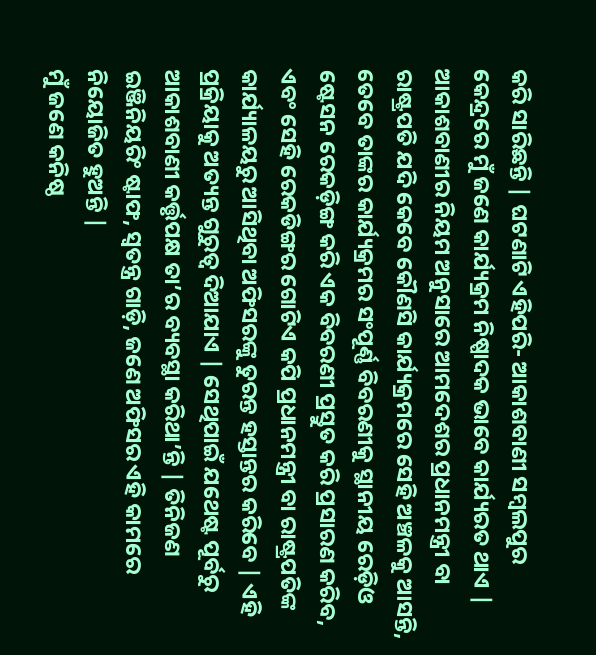କରି ସାରିଛନ୍ତି | ଘଟଣାଟି ଏହିପରି- ଆକାଶବାଣୀ ସମ୍ବଲପୁର କେନ୍ଦ୍ରରେ ମୁଁ ଜଣେ କାର୍ଯ୍ୟକ୍ରମ ନିଷ୍ପାଦକ ଭାବେ କାର୍ଯ୍ୟରତ ଥାଏ | ଆକାଶବାଣୀର ନିୟମ ଅନୁସାରେ ଆମଦେଶର ପ୍ରଧାନମନ୍ତ୍ରୀ ବା ରାଷ୍ଟ୍ରପତି ଯଦି କେବେ କୌଣସି କାର୍ଯ୍ୟକ୍ରମରେ ସେହି ଅଞ୍ଚଳକୁ ଆସନ୍ତି, ତେବେ ତାଙ୍କର କାର୍ଯ୍ୟକ୍ରମର ସଂପୂର୍ଣ୍ଣ ବିବରଣୀକୁ ସ୍ଥାନୀୟ ରେଡ଼ିଓ ଷ୍ଟେସନ ରେକଡ଼ିଙ୍ଗ କରି ଏକ ବିବରଣୀ ପ୍ରସ୍ତୁତ କରି ପ୍ରସାରଣ କରିବ, ଏବଂ ସେହି ରେକଡିଙ୍ଗର ଗୋଟିଏ କପି ପ୍ରଧାନମନ୍ତ୍ରୀ ବା ରାଷ୍ଟ୍ରପତିଙ୍କ କାର୍ଯ୍ୟାଳୟରୁ ଆସିଥିବା ଅଫିସରଙ୍କୁ ତୁରନ୍ତ ହସ୍ତାନ୍ତର କରିବେ | ଏହି ପ୍ରକ୍ରିୟାକୁ ଅତ୍ୟନ୍ତ ଗୁରୁତ୍ଵ ଦିଆଯାଏ | ସେଥିପାଇଁ ଯଥେଷ୍ଟ ପୂର୍ବରୁ ଆକାଶବାଣୀ କର୍ତ୍ତୃପକ୍ଷ ତା’ର ବ୍ୟବସ୍ଥା କରିଥା’ନ୍ତି | ତିନିଜଣ ଇଞ୍ଜିନିୟରିଂ ଷ୍ଟାଫ, ସ୍ଵତନ୍ତ୍ର ଗାଡ଼ି, ଜଣେ ଅଫିସର ଏହି କାମରେ ନିୟୋଜିତ ହୁଅନ୍ତି |
ମୁଁ ଜଣେ କନିଷ୍ଠ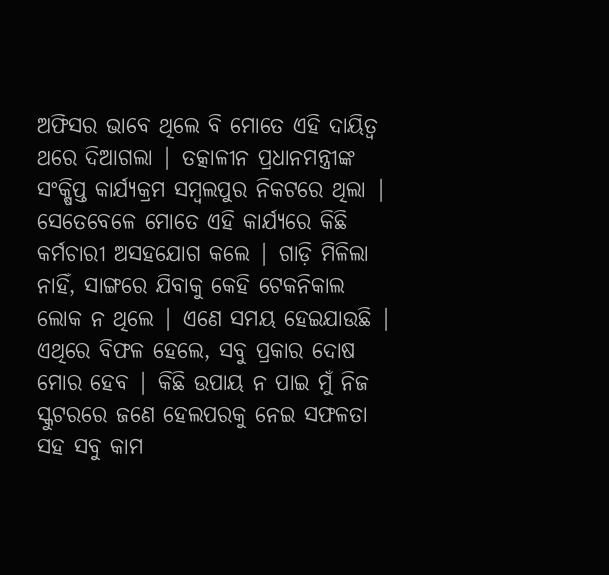ଅଫିସର ଭାବେ ଥିଲେ ବି ମୋତେ ଏହି ଦାୟିତ୍ଵ ଥରେ ଦିଆଗଲା | ତତ୍କାଳୀନ ପ୍ରଧାନମନ୍ତ୍ରୀଙ୍କ ସଂକ୍ଷିପ୍ତ କାର୍ଯ୍ୟକ୍ରମ ସମ୍ବଲପୁର ନିକଟରେ ଥିଲା | ସେତେବେଳେ ମୋତେ ଏହି କାର୍ଯ୍ୟରେ କିଛି କର୍ମଚାରୀ ଅସହଯୋଗ କଲେ | ଗାଡ଼ି ମିଳିଲା ନାହିଁ, ସାଙ୍ଗରେ ଯିବାକୁ କେହି ଟେକନିକାଲ ଲୋକ ନ ଥିଲେ | ଏଣେ ସମୟ ହେଇଯାଉଛି | ଏଥିରେ ବିଫଳ ହେଲେ, ସବୁ ପ୍ରକାର ଦୋଷ ମୋର ହେବ | କିଛି ଉପାୟ ନ ପାଇ ମୁଁ ନିଜ ସ୍କୁଟରରେ ଜଣେ ହେଲପରକୁ ନେଇ ସଫଳତା ସହ ସବୁ କାମ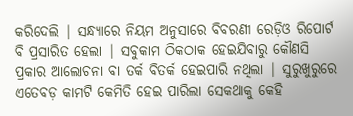କରିଦେଲି | ସନ୍ଧ୍ୟାରେ ନିୟମ ଅନୁସାରେ ବିବରଣୀ ରେଡ଼ିଓ ରିପୋର୍ଟ ବି ପ୍ରସାରିତ ହେଲା | ସବୁକାମ ଠିକଠାକ ହେଇଯିବାରୁ କୌଣସି ପ୍ରକାର ଆଲୋଚନା ବା ତର୍କ ବିତର୍କ ହେଇପାରି ନଥିଲା | ସୁରୁଖୁରୁରେ ଏତେବଡ଼ କାମଟି କେମିତି ହେଇ ପାରିଲା ସେକଥାକୁ କେହି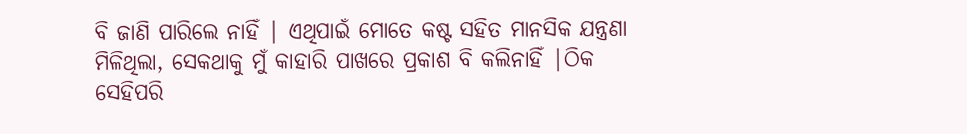ବି ଜାଣି ପାରିଲେ ନାହିଁ | ଏଥିପାଇଁ ମୋତେ କଷ୍ଟ ସହିତ ମାନସିକ ଯନ୍ତ୍ରଣା ମିଳିଥିଲା, ସେକଥାକୁ ମୁଁ କାହାରି ପାଖରେ ପ୍ରକାଶ ବି କଲିନାହିଁ |ଠିକ ସେହିପରି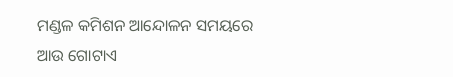ମଣ୍ଡଳ କମିଶନ ଆନ୍ଦୋଳନ ସମୟରେ ଆଉ ଗୋଟାଏ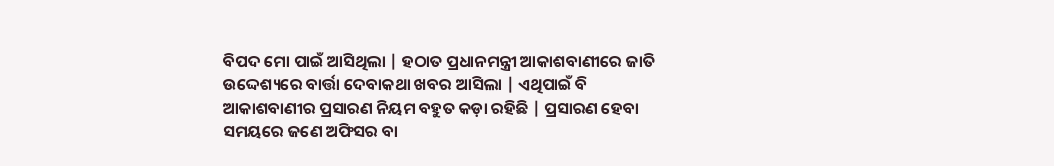ବିପଦ ମୋ ପାଇଁ ଆସିଥିଲା | ହଠାତ ପ୍ରଧାନମନ୍ତ୍ରୀ ଆକାଶବାଣୀରେ ଜାତି ଉଦ୍ଦେଶ୍ୟରେ ବାର୍ତ୍ତା ଦେବାକଥା ଖବର ଆସିଲା | ଏଥିପାଇଁ ବି ଆକାଶବାଣୀର ପ୍ରସାରଣ ନିୟମ ବହୁତ କଡ଼ା ରହିଛି | ପ୍ରସାରଣ ହେବା ସମୟରେ ଜଣେ ଅଫିସର ବା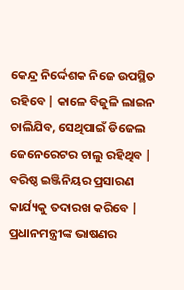କେନ୍ଦ୍ର ନିର୍ଦ୍ଦେଶକ ନିଜେ ଉପସ୍ଥିତ ରହିବେ | କାଳେ ବିଜୁଳି ଲାଇନ ଚାଲିଯିବ, ସେଥିପାଇଁ ଡିଜେଲ ଜେନେରେଟର ଚାଲୁ ରହିଥିବ | ବରିଷ୍ଠ ଇଞ୍ଜିନିୟର ପ୍ରସାରଣ କାର୍ଯ୍ୟକୁ ତଦାରଖ କରିବେ | ପ୍ରଧାନମନ୍ତ୍ରୀଙ୍କ ଭାଷଣର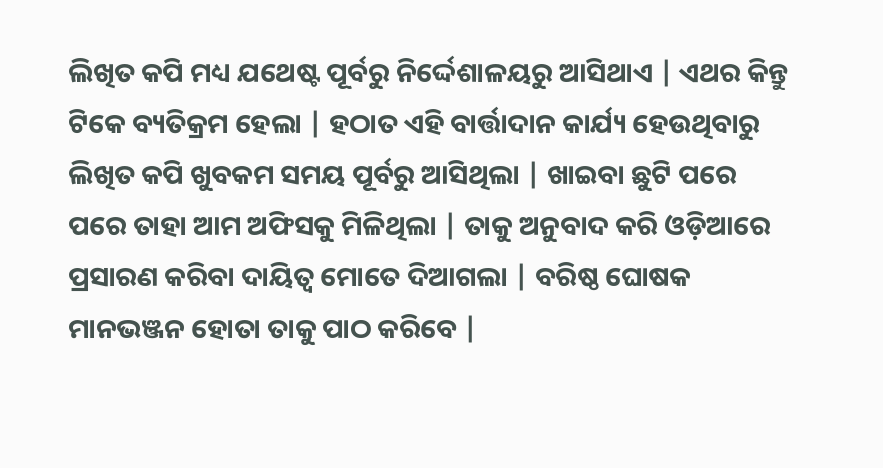ଲିଖିତ କପି ମଧ୍ୟ ଯଥେଷ୍ଟ ପୂର୍ବରୁ ନିର୍ଦ୍ଦେଶାଳୟରୁ ଆସିଥାଏ | ଏଥର କିନ୍ତୁ ଟିକେ ବ୍ୟତିକ୍ରମ ହେଲା | ହଠାତ ଏହି ବାର୍ତ୍ତାଦାନ କାର୍ଯ୍ୟ ହେଉଥିବାରୁ ଲିଖିତ କପି ଖୁବକମ ସମୟ ପୂର୍ବରୁ ଆସିଥିଲା | ଖାଇବା ଛୁଟି ପରେ ପରେ ତାହା ଆମ ଅଫିସକୁ ମିଳିଥିଲା | ତାକୁ ଅନୁବାଦ କରି ଓଡ଼ିଆରେ ପ୍ରସାରଣ କରିବା ଦାୟିତ୍ଵ ମୋତେ ଦିଆଗଲା | ବରିଷ୍ଠ ଘୋଷକ ମାନଭଞ୍ଜନ ହୋତା ତାକୁ ପାଠ କରିବେ |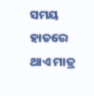ସମୟ ହାତରେ ଥାଏ ମାତ୍ର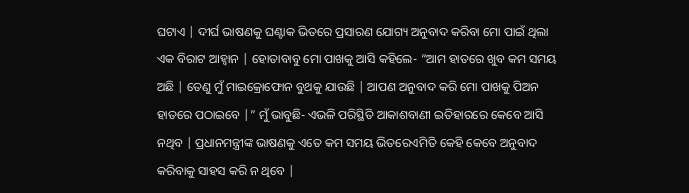ଘଟାଏ | ଦୀର୍ଘ ଭାଷଣକୁ ଘଣ୍ଟାକ ଭିତରେ ପ୍ରସାରଣ ଯୋଗ୍ୟ ଅନୁବାଦ କରିବା ମୋ ପାଇଁ ଥିଲା ଏକ ବିରାଟ ଆହ୍ଵାନ | ହୋତାବାବୁ ମୋ ପାଖକୁ ଆସି କହିଲେ- “ଆମ ହାତରେ ଖୁବ କମ ସମୟ ଅଛି | ତେଣୁ ମୁଁ ମାଇକ୍ରୋଫୋନ ବୁଥକୁ ଯାଉଛି | ଆପଣ ଅନୁବାଦ କରି ମୋ ପାଖକୁ ପିଅନ ହାତରେ ପଠାଇବେ |” ମୁଁ ଭାବୁଛି- ଏଭଳି ପରିସ୍ଥିତି ଆକାଶବାଣୀ ଇତିହାରରେ କେବେ ଆସି ନଥିବ | ପ୍ରଧାନମନ୍ତ୍ରୀଙ୍କ ଭାଷଣକୁ ଏତେ କମ ସମୟ ଭିତରେଏମିତି କେହି କେବେ ଅନୁବାଦ କରିବାକୁ ସାହସ କରି ନ ଥିବେ |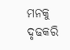ମନକୁ ଦୃଢକରି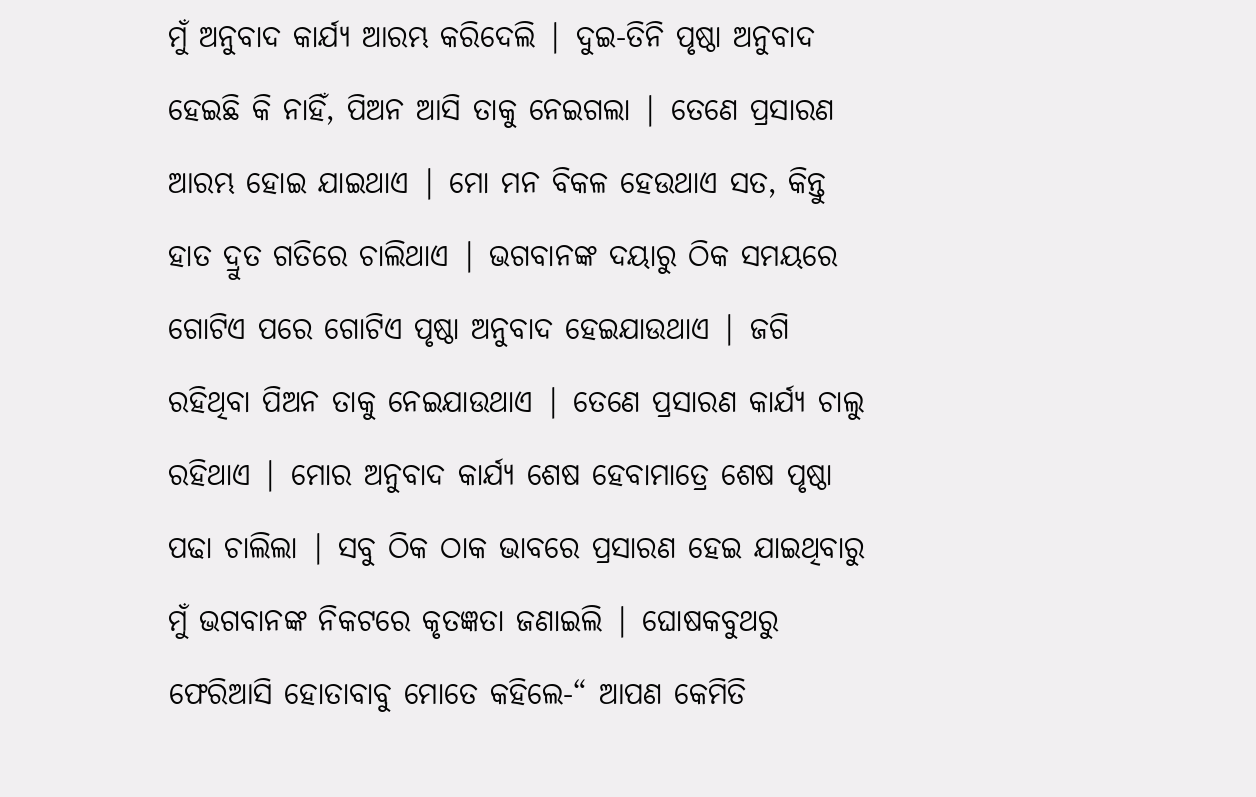ମୁଁ ଅନୁବାଦ କାର୍ଯ୍ୟ ଆରମ୍ଭ କରିଦେଲି | ଦୁଇ-ତିନି ପୃଷ୍ଠା ଅନୁବାଦ ହେଇଛି କି ନାହିଁ, ପିଅନ ଆସି ତାକୁ ନେଇଗଲା | ତେଣେ ପ୍ରସାରଣ ଆରମ୍ଭ ହୋଇ ଯାଇଥାଏ | ମୋ ମନ ବିକଳ ହେଉଥାଏ ସତ, କିନ୍ତୁ ହାତ ଦ୍ରୁତ ଗତିରେ ଚାଲିଥାଏ | ଭଗବାନଙ୍କ ଦୟାରୁ ଠିକ ସମୟରେ ଗୋଟିଏ ପରେ ଗୋଟିଏ ପୃଷ୍ଠା ଅନୁବାଦ ହେଇଯାଉଥାଏ | ଜଗି ରହିଥିବା ପିଅନ ତାକୁ ନେଇଯାଉଥାଏ | ତେଣେ ପ୍ରସାରଣ କାର୍ଯ୍ୟ ଚାଲୁ ରହିଥାଏ | ମୋର ଅନୁବାଦ କାର୍ଯ୍ୟ ଶେଷ ହେବାମାତ୍ରେ ଶେଷ ପୃଷ୍ଠା ପଢା ଚାଲିଲା | ସବୁ ଠିକ ଠାକ ଭାବରେ ପ୍ରସାରଣ ହେଇ ଯାଇଥିବାରୁ ମୁଁ ଭଗବାନଙ୍କ ନିକଟରେ କୃତଜ୍ଞତା ଜଣାଇଲି | ଘୋଷକବୁଥରୁ ଫେରିଆସି ହୋତାବାବୁ ମୋତେ କହିଲେ-“ ଆପଣ କେମିତି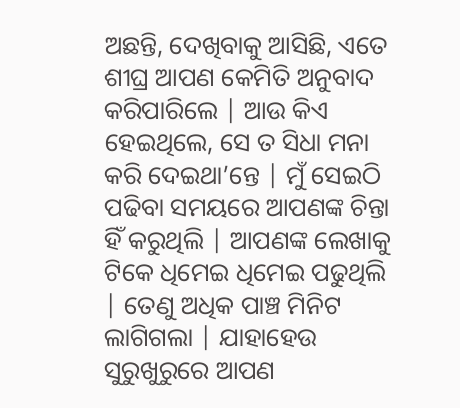ଅଛନ୍ତି, ଦେଖିବାକୁ ଆସିଛି, ଏତେ ଶୀଘ୍ର ଆପଣ କେମିତି ଅନୁବାଦ କରିପାରିଲେ | ଆଉ କିଏ ହେଇଥିଲେ, ସେ ତ ସିଧା ମନା କରି ଦେଇଥା’ନ୍ତେ | ମୁଁ ସେଇଠି ପଢିବା ସମୟରେ ଆପଣଙ୍କ ଚିନ୍ତା ହିଁ କରୁଥିଲି | ଆପଣଙ୍କ ଲେଖାକୁ ଟିକେ ଧିମେଇ ଧିମେଇ ପଢୁଥିଲି | ତେଣୁ ଅଧିକ ପାଞ୍ଚ ମିନିଟ ଲାଗିଗଲା | ଯାହାହେଉ ସୁରୁଖୁରୁରେ ଆପଣ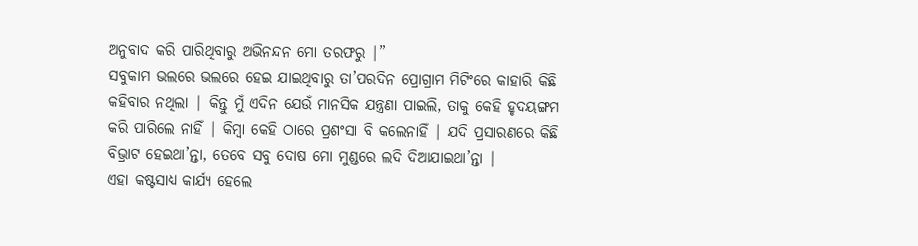ଅନୁବାଦ କରି ପାରିଥିବାରୁ ଅଭିନନ୍ଦନ ମୋ ତରଫରୁ |”
ସବୁକାମ ଭଲରେ ଭଲରେ ହେଇ ଯାଇଥିବାରୁ ତା’ପରଦିନ ପ୍ରୋଗ୍ରାମ ମିଟିଂରେ କାହାରି କିଛି କହିବାର ନଥିଲା | କିନ୍ତୁ ମୁଁ ଏଦିନ ଯେଉଁ ମାନସିକ ଯନ୍ତ୍ରଣା ପାଇଲି, ତାକୁ କେହି ହୃଦୟଙ୍ଗମ କରି ପାରିଲେ ନାହିଁ | କିମ୍ବା କେହି ଠାରେ ପ୍ରଶଂସା ବି କଲେନାହିଁ | ଯଦି ପ୍ରସାରଣରେ କିଛି ବିଭ୍ରାଟ ହେଇଥା’ନ୍ତା, ତେବେ ସବୁ ଦୋଷ ମୋ ମୁଣ୍ଡରେ ଲଦି ଦିଆଯାଇଥା’ନ୍ତା |
ଏହା କଷ୍ଟସାଧ୍ୟ କାର୍ଯ୍ୟ ହେଲେ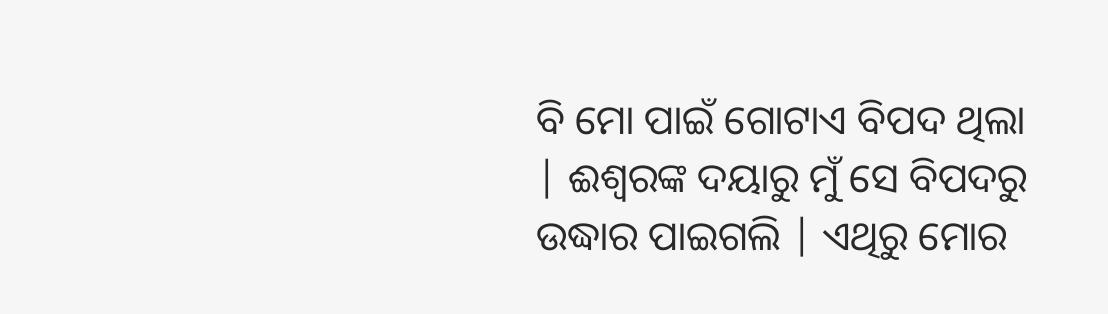ବି ମୋ ପାଇଁ ଗୋଟାଏ ବିପଦ ଥିଲା | ଈଶ୍ଵରଙ୍କ ଦୟାରୁ ମୁଁ ସେ ବିପଦରୁ ଉଦ୍ଧାର ପାଇଗଲି | ଏଥିରୁ ମୋର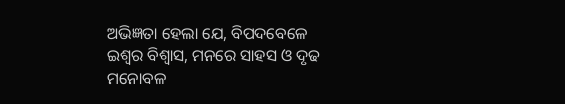ଅଭିଜ୍ଞତା ହେଲା ଯେ, ବିପଦବେଳେ ଇଶ୍ଵର ବିଶ୍ୱାସ, ମନରେ ସାହସ ଓ ଦୃଢ ମନୋବଳ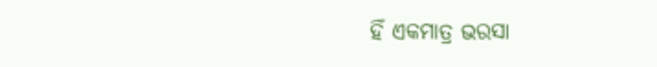ହିଁ ଏକମାତ୍ର ଭରସା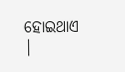ହୋଇଥାଏ |